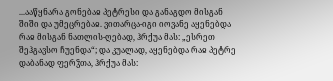...ააწყნარა გონებაჲ პეტრესი და განაგდო მისგან შიში და უმეცრებაჲ. ვითარცა-იგი იოვანე აყენებდა რაჲ მისგან ნათლის-ღებად, ჰრქუა მას: „ესრეთ შეჰგავსო ჩუენდა“; და კუალად, აყენებდა რაჲ პეტრე დაბანად ფერჴთა, ჰრქუა მას: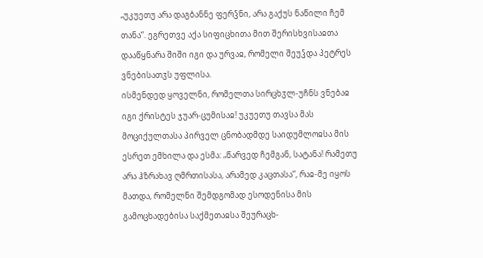„უკუეთუ არა დაგბანნე ფერჴნი, არა გაქუს ნაწილი ჩემ თანა“. ეგრეთვე აქა სიფიცხითა მით შერისხვისაჲთა დააწყნარა შიში იგი და ურვაჲ, რომელი შეუჴდა პეტრეს ვნებისათჳს უფლისა.
ისმენდედ ყოველნი, რომელთა სირცხჳლ-უჩნს ვნებაჲ იგი ქრისტეს ჯუარ-ცუმისაჲ! უკუეთუ თავსა მას მოციქულთასა პირველ ცნობადმდე საიდუმლოჲსა მის ესრეთ ემხილა და ესმა: „წარვედ ჩემგან, სატანა! რამეთუ არა ჰზრახავ ღმრთისასა, არამედ კაცთასა“, რაჲ-მე იყოს მათდა, რომელნი შემდგომად ესოდენისა მის გამოცხადებისა საქმეთაჲსა შეურაცხ-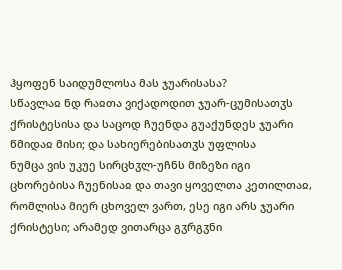ჰყოფენ საიდუმლოსა მას ჯუარისასა?
სწავლაჲ ნდ რაჲთა ვიქადოდით ჯუარ-ცუმისათჳს ქრისტესისა და საცოდ ჩუენდა გუაქუნდეს ჯუარი წმიდაჲ მისი; და სახიერებისათჳს უფლისა
ნუმცა ვის უკუე სირცხჳლ-უჩნს მიზეზი იგი ცხორებისა ჩუენისაჲ და თავი ყოველთა კეთილთაჲ, რომლისა მიერ ცხოველ ვართ, ესე იგი არს ჯუარი ქრისტესი; არამედ ვითარცა გჳრგჳნი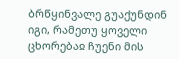ბრწყინვალე გუაქუნდინ იგი, რამეთუ ყოველი ცხორებაჲ ჩუენი მის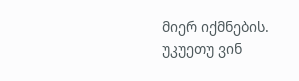მიერ იქმნების. უკუეთუ ვინ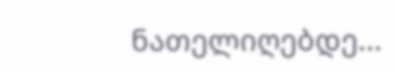ნათელიღებდე...